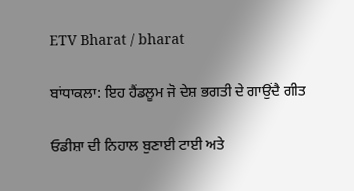ETV Bharat / bharat

ਬਾਂਧਾਕਲਾ: ਇਹ ਹੈਂਡਲੂਮ ਜੋ ਦੇਸ਼ ਭਗਤੀ ਦੇ ਗਾਉਂਦੈ ਗੀਤ

ਓਡੀਸ਼ਾ ਦੀ ਨਿਹਾਲ ਬੁਣਾਈ ਟਾਈ ਅਤੇ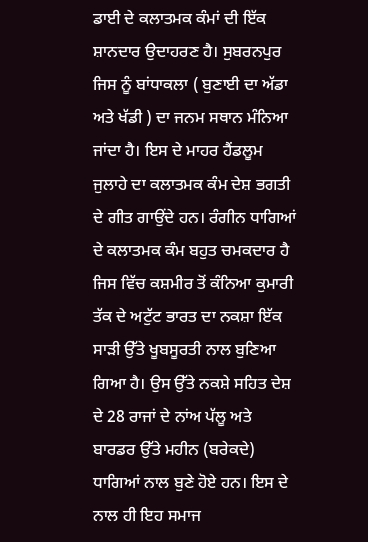ਡਾਈ ਦੇ ਕਲਾਤਮਕ ਕੰਮਾਂ ਦੀ ਇੱਕ ਸ਼ਾਨਦਾਰ ਉਦਾਹਰਣ ਹੈ। ਸੁਬਰਨਪੁਰ ਜਿਸ ਨੂੰ ਬਾਂਧਾਕਲਾ ( ਬੁਣਾਈ ਦਾ ਅੱਡਾ ਅਤੇ ਖੱਡੀ ) ਦਾ ਜਨਮ ਸਥਾਨ ਮੰਨਿਆ ਜਾਂਦਾ ਹੈ। ਇਸ ਦੇ ਮਾਹਰ ਹੈਂਡਲੂਮ ਜੁਲਾਹੇ ਦਾ ਕਲਾਤਮਕ ਕੰਮ ਦੇਸ਼ ਭਗਤੀ ਦੇ ਗੀਤ ਗਾਉਂਦੇ ਹਨ। ਰੰਗੀਨ ਧਾਗਿਆਂ ਦੇ ਕਲਾਤਮਕ ਕੰਮ ਬਹੁਤ ਚਮਕਦਾਰ ਹੈ ਜਿਸ ਵਿੱਚ ਕਸ਼ਮੀਰ ਤੋਂ ਕੰਨਿਆ ਕੁਮਾਰੀ ਤੱਕ ਦੇ ਅਟੁੱਟ ਭਾਰਤ ਦਾ ਨਕਸ਼ਾ ਇੱਕ ਸਾੜੀ ਉੱਤੇ ਖੂਬਸੂਰਤੀ ਨਾਲ ਬੁਣਿਆ ਗਿਆ ਹੈ। ਉਸ ਉੱਤੇ ਨਕਸ਼ੇ ਸਹਿਤ ਦੇਸ਼ ਦੇ 28 ਰਾਜਾਂ ਦੇ ਨਾਂਅ ਪੱਲੂ ਅਤੇ ਬਾਰਡਰ ਉੱਤੇ ਮਹੀਨ (ਬਰੇਕਦੇ) ਧਾਗਿਆਂ ਨਾਲ ਬੁਣੇ ਹੋਏ ਹਨ। ਇਸ ਦੇ ਨਾਲ ਹੀ ਇਹ ਸਮਾਜ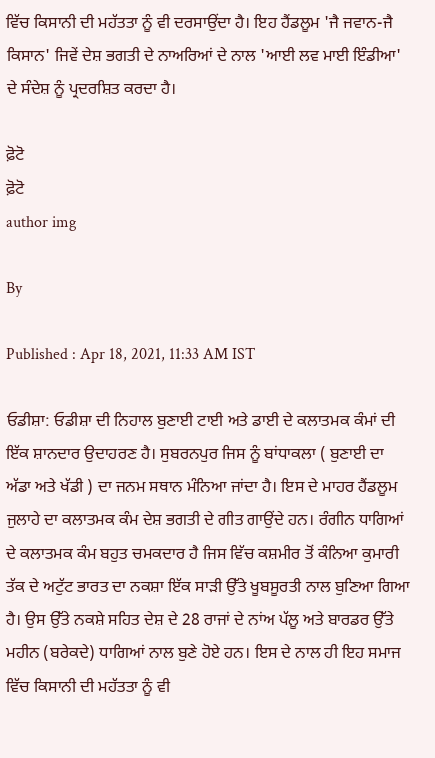ਵਿੱਚ ਕਿਸਾਨੀ ਦੀ ਮਹੱਤਤਾ ਨੂੰ ਵੀ ਦਰਸਾਉਂਦਾ ਹੈ। ਇਹ ਹੈਂਡਲੂਮ 'ਜੈ ਜਵਾਨ-ਜੈ ਕਿਸਾਨ' ਜਿਵੇਂ ਦੇਸ਼ ਭਗਤੀ ਦੇ ਨਾਅਰਿਆਂ ਦੇ ਨਾਲ 'ਆਈ ਲਵ ਮਾਈ ਇੰਡੀਆ' ਦੇ ਸੰਦੇਸ਼ ਨੂੰ ਪ੍ਰਦਰਸ਼ਿਤ ਕਰਦਾ ਹੈ।

ਫ਼ੋਟੋ
ਫ਼ੋਟੋ
author img

By

Published : Apr 18, 2021, 11:33 AM IST

ਓਡੀਸ਼ਾ: ਓਡੀਸ਼ਾ ਦੀ ਨਿਹਾਲ ਬੁਣਾਈ ਟਾਈ ਅਤੇ ਡਾਈ ਦੇ ਕਲਾਤਮਕ ਕੰਮਾਂ ਦੀ ਇੱਕ ਸ਼ਾਨਦਾਰ ਉਦਾਹਰਣ ਹੈ। ਸੁਬਰਨਪੁਰ ਜਿਸ ਨੂੰ ਬਾਂਧਾਕਲਾ ( ਬੁਣਾਈ ਦਾ ਅੱਡਾ ਅਤੇ ਖੱਡੀ ) ਦਾ ਜਨਮ ਸਥਾਨ ਮੰਨਿਆ ਜਾਂਦਾ ਹੈ। ਇਸ ਦੇ ਮਾਹਰ ਹੈਂਡਲੂਮ ਜੁਲਾਹੇ ਦਾ ਕਲਾਤਮਕ ਕੰਮ ਦੇਸ਼ ਭਗਤੀ ਦੇ ਗੀਤ ਗਾਉਂਦੇ ਹਨ। ਰੰਗੀਨ ਧਾਗਿਆਂ ਦੇ ਕਲਾਤਮਕ ਕੰਮ ਬਹੁਤ ਚਮਕਦਾਰ ਹੈ ਜਿਸ ਵਿੱਚ ਕਸ਼ਮੀਰ ਤੋਂ ਕੰਨਿਆ ਕੁਮਾਰੀ ਤੱਕ ਦੇ ਅਟੁੱਟ ਭਾਰਤ ਦਾ ਨਕਸ਼ਾ ਇੱਕ ਸਾੜੀ ਉੱਤੇ ਖੂਬਸੂਰਤੀ ਨਾਲ ਬੁਣਿਆ ਗਿਆ ਹੈ। ਉਸ ਉੱਤੇ ਨਕਸ਼ੇ ਸਹਿਤ ਦੇਸ਼ ਦੇ 28 ਰਾਜਾਂ ਦੇ ਨਾਂਅ ਪੱਲੂ ਅਤੇ ਬਾਰਡਰ ਉੱਤੇ ਮਹੀਨ (ਬਰੇਕਦੇ) ਧਾਗਿਆਂ ਨਾਲ ਬੁਣੇ ਹੋਏ ਹਨ। ਇਸ ਦੇ ਨਾਲ ਹੀ ਇਹ ਸਮਾਜ ਵਿੱਚ ਕਿਸਾਨੀ ਦੀ ਮਹੱਤਤਾ ਨੂੰ ਵੀ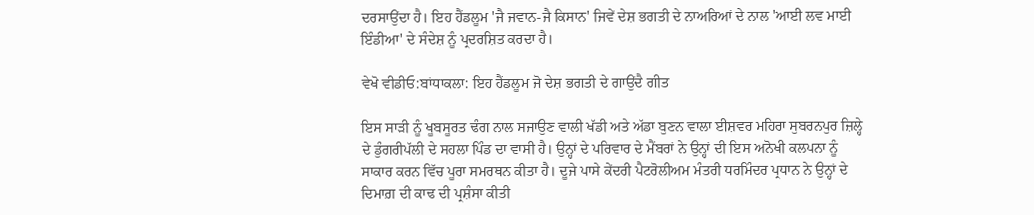ਦਰਸਾਉਂਦਾ ਹੈ। ਇਹ ਹੈਂਡਲੂਮ 'ਜੈ ਜਵਾਨ-ਜੈ ਕਿਸਾਨ' ਜਿਵੇਂ ਦੇਸ਼ ਭਗਤੀ ਦੇ ਨਾਅਰਿਆਂ ਦੇ ਨਾਲ 'ਆਈ ਲਵ ਮਾਈ ਇੰਡੀਆ' ਦੇ ਸੰਦੇਸ਼ ਨੂੰ ਪ੍ਰਦਰਸ਼ਿਤ ਕਰਦਾ ਹੈ।

ਵੇਖੋ ਵੀਡੀਓ:ਬਾਂਧਾਕਲਾ: ਇਹ ਹੈਂਡਲੂਮ ਜੋ ਦੇਸ਼ ਭਗਤੀ ਦੇ ਗਾਉਂਦੈ ਗੀਤ

ਇਸ ਸਾੜੀ ਨੂੰ ਖੂਬਸੂਰਤ ਢੰਗ ਨਾਲ ਸਜਾਉਣ ਵਾਲੀ ਖੱਡੀ ਅਤੇ ਅੱਡਾ ਬੁਣਨ ਵਾਲਾ ਈਸ਼ਵਰ ਮਹਿਰਾ ਸੁਬਰਨਪੁਰ ਜ਼ਿਲ੍ਹੇ ਦੇ ਡੁੰਗਰੀਪੱਲੀ ਦੇ ਸਹਲਾ ਪਿੰਡ ਦਾ ਵਾਸੀ ਹੈ। ਉਨ੍ਹਾਂ ਦੇ ਪਰਿਵਾਰ ਦੇ ਮੈਂਬਰਾਂ ਨੇ ਉਨ੍ਹਾਂ ਦੀ ਇਸ ਅਨੋਖੀ ਕਲਪਨਾ ਨੂੰ ਸਾਕਾਰ ਕਰਨ ਵਿੱਚ ਪੂਰਾ ਸਮਰਥਨ ਕੀਤਾ ਹੈ। ਦੂਜੇ ਪਾਸੇ ਕੇਂਦਰੀ ਪੈਟਰੋਲੀਅਮ ਮੰਤਰੀ ਧਰਮਿੰਦਰ ਪ੍ਰਧਾਨ ਨੇ ਉਨ੍ਹਾਂ ਦੇ ਦਿਮਾਗ਼ ਦੀ ਕਾਢ ਦੀ ਪ੍ਰਸ਼ੰਸਾ ਕੀਤੀ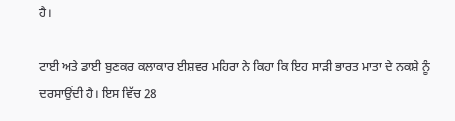ਹੈ।

ਟਾਈ ਅਤੇ ਡਾਈ ਬੁਣਕਰ ਕਲਾਕਾਰ ਈਸ਼ਵਰ ਮਹਿਰਾ ਨੇ ਕਿਹਾ ਕਿ ਇਹ ਸਾੜੀ ਭਾਰਤ ਮਾਤਾ ਦੇ ਨਕਸ਼ੇ ਨੂੰ ਦਰਸਾਉਂਦੀ ਹੈ। ਇਸ ਵਿੱਚ 28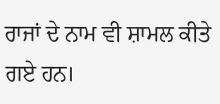ਰਾਜਾਂ ਦੇ ਨਾਮ ਵੀ ਸ਼ਾਮਲ ਕੀਤੇ ਗਏ ਹਨ।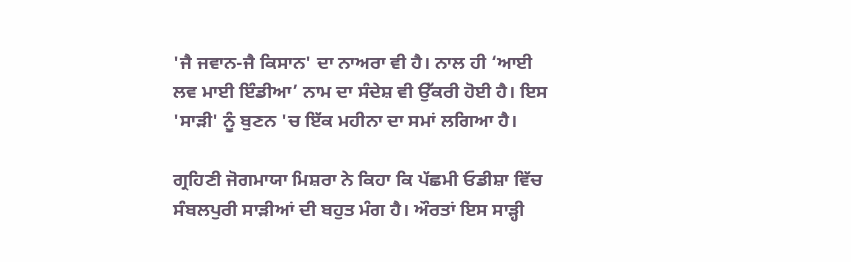'ਜੈ ਜਵਾਨ-ਜੈ ਕਿਸਾਨ' ਦਾ ਨਾਅਰਾ ਵੀ ਹੈ। ਨਾਲ ਹੀ ‘ਆਈ ਲਵ ਮਾਈ ਇੰਡੀਆ’ ਨਾਮ ਦਾ ਸੰਦੇਸ਼ ਵੀ ਉੱਕਰੀ ਹੋਈ ਹੈ। ਇਸ 'ਸਾੜੀ' ਨੂੰ ਬੁਣਨ 'ਚ ਇੱਕ ਮਹੀਨਾ ਦਾ ਸਮਾਂ ਲਗਿਆ ਹੈ।

ਗ੍ਰਹਿਣੀ ਜੋਗਮਾਯਾ ਮਿਸ਼ਰਾ ਨੇ ਕਿਹਾ ਕਿ ਪੱਛਮੀ ਓਡੀਸ਼ਾ ਵਿੱਚ ਸੰਬਲਪੁਰੀ ਸਾੜੀਆਂ ਦੀ ਬਹੁਤ ਮੰਗ ਹੈ। ਔਰਤਾਂ ਇਸ ਸਾੜ੍ਹੀ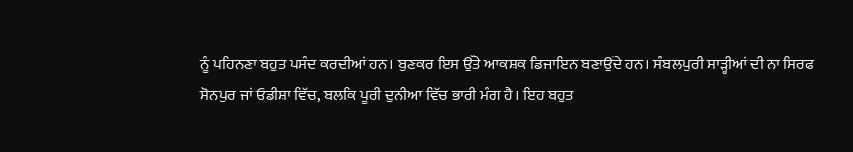ਨੂੰ ਪਹਿਨਣਾ ਬਹੁਤ ਪਸੰਦ ਕਰਦੀਆਂ ਹਨ। ਬੁਣਕਰ ਇਸ ਉੱਤੇ ਆਕਸ਼ਕ ਡਿਜਾਇਨ ਬਣਾਉਂਦੇ ਹਨ। ਸੰਬਲਪੁਰੀ ਸਾੜ੍ਹੀਆਂ ਦੀ ਨਾ ਸਿਰਫ ਸੋਨਪੁਰ ਜਾਂ ਓਡੀਸ਼ਾ ਵਿੱਚ, ਬਲਕਿ ਪੂਰੀ ਦੁਨੀਆ ਵਿੱਚ ਭਾਰੀ ਮੰਗ ਹੈ। ਇਹ ਬਹੁਤ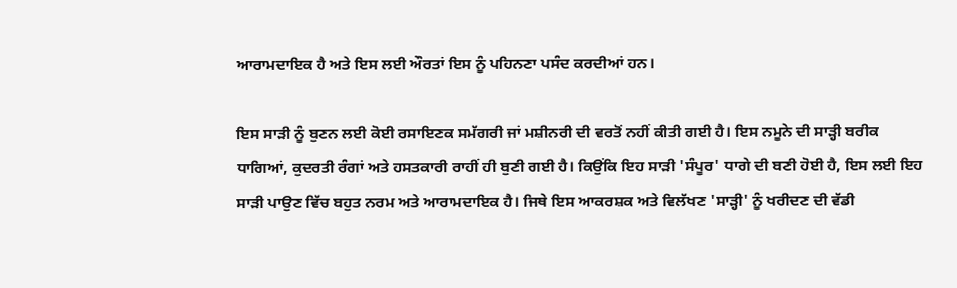ਆਰਾਮਦਾਇਕ ਹੈ ਅਤੇ ਇਸ ਲਈ ਔਰਤਾਂ ਇਸ ਨੂੰ ਪਹਿਨਣਾ ਪਸੰਦ ਕਰਦੀਆਂ ਹਨ।

ਇਸ ਸਾੜੀ ਨੂੰ ਬੁਣਨ ਲਈ ਕੋਈ ਰਸਾਇਣਕ ਸਮੱਗਰੀ ਜਾਂ ਮਸ਼ੀਨਰੀ ਦੀ ਵਰਤੋਂ ਨਹੀਂ ਕੀਤੀ ਗਈ ਹੈ। ਇਸ ਨਮੂਨੇ ਦੀ ਸਾੜ੍ਹੀ ਬਰੀਕ ਧਾਗਿਆਂ, ਕੁਦਰਤੀ ਰੰਗਾਂ ਅਤੇ ਹਸਤਕਾਰੀ ਰਾਹੀਂ ਹੀ ਬੁਣੀ ਗਈ ਹੈ। ਕਿਉਂਕਿ ਇਹ ਸਾੜੀ 'ਸੰਪੂਰ' ਧਾਗੇ ਦੀ ਬਣੀ ਹੋਈ ਹੈ, ਇਸ ਲਈ ਇਹ ਸਾੜੀ ਪਾਉਣ ਵਿੱਚ ਬਹੁਤ ਨਰਮ ਅਤੇ ਆਰਾਮਦਾਇਕ ਹੈ। ਜਿਥੇ ਇਸ ਆਕਰਸ਼ਕ ਅਤੇ ਵਿਲੱਖਣ 'ਸਾੜ੍ਹੀ' ਨੂੰ ਖਰੀਦਣ ਦੀ ਵੱਡੀ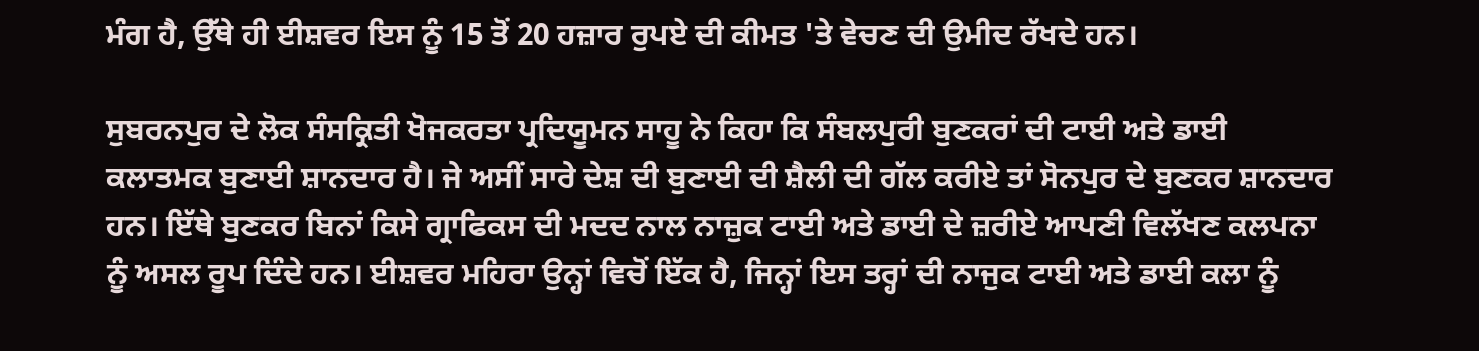ਮੰਗ ਹੈ, ਉੱਥੇ ਹੀ ਈਸ਼ਵਰ ਇਸ ਨੂੰ 15 ਤੋਂ 20 ਹਜ਼ਾਰ ਰੁਪਏ ਦੀ ਕੀਮਤ 'ਤੇ ਵੇਚਣ ਦੀ ਉਮੀਦ ਰੱਖਦੇ ਹਨ।

ਸੁਬਰਨਪੁਰ ਦੇ ਲੋਕ ਸੰਸਕ੍ਰਿਤੀ ਖੋਜਕਰਤਾ ਪ੍ਰਦਿਯੂਮਨ ਸਾਹੂ ਨੇ ਕਿਹਾ ਕਿ ਸੰਬਲਪੁਰੀ ਬੁਣਕਰਾਂ ਦੀ ਟਾਈ ਅਤੇ ਡਾਈ ਕਲਾਤਮਕ ਬੁਣਾਈ ਸ਼ਾਨਦਾਰ ਹੈ। ਜੇ ਅਸੀਂ ਸਾਰੇ ਦੇਸ਼ ਦੀ ਬੁਣਾਈ ਦੀ ਸ਼ੈਲੀ ਦੀ ਗੱਲ ਕਰੀਏ ਤਾਂ ਸੋਨਪੁਰ ਦੇ ਬੁਣਕਰ ਸ਼ਾਨਦਾਰ ਹਨ। ਇੱਥੇ ਬੁਣਕਰ ਬਿਨਾਂ ਕਿਸੇ ਗ੍ਰਾਫਿਕਸ ਦੀ ਮਦਦ ਨਾਲ ਨਾਜ਼ੁਕ ਟਾਈ ਅਤੇ ਡਾਈ ਦੇ ਜ਼ਰੀਏ ਆਪਣੀ ਵਿਲੱਖਣ ਕਲਪਨਾ ਨੂੰ ਅਸਲ ਰੂਪ ਦਿੰਦੇ ਹਨ। ਈਸ਼ਵਰ ਮਹਿਰਾ ਉਨ੍ਹਾਂ ਵਿਚੋਂ ਇੱਕ ਹੈ, ਜਿਨ੍ਹਾਂ ਇਸ ਤਰ੍ਹਾਂ ਦੀ ਨਾਜੁਕ ਟਾਈ ਅਤੇ ਡਾਈ ਕਲਾ ਨੂੰ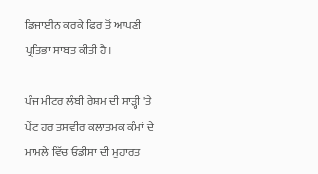ਡਿਜਾਈਨ ਕਰਕੇ ਫਿਰ ਤੋਂ ਆਪਣੀ ਪ੍ਰਤਿਭਾ ਸਾਬਤ ਕੀਤੀ ਹੈ।

ਪੰਜ ਮੀਟਰ ਲੰਬੀ ਰੇਸ਼ਮ ਦੀ ਸਾੜ੍ਹੀ 'ਤੇ ਪੇਂਟ ਹਰ ਤਸਵੀਰ ਕਲਾਤਮਕ ਕੰਮਾਂ ਦੇ ਮਾਮਲੇ ਵਿੱਚ ਓਡੀਸਾ ਦੀ ਮੁਹਾਰਤ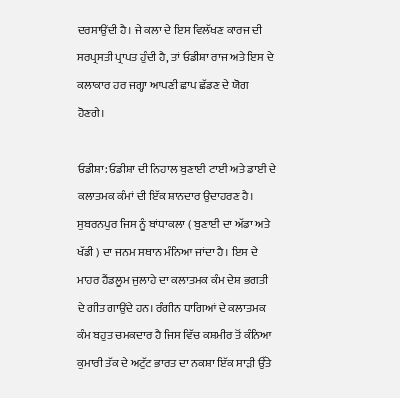ਦਰਸਾਉਂਦੀ ਹੈ। ਜੇ ਕਲਾ ਦੇ ਇਸ ਵਿਲੱਖਣ ਕਾਰਜ ਦੀ ਸਰਪ੍ਰਸਤੀ ਪ੍ਰਾਪਤ ਹੁੰਦੀ ਹੈ, ਤਾਂ ਓਡੀਸ਼ਾ ਰਾਜ ਅਤੇ ਇਸ ਦੇ ਕਲਾਕਾਰ ਹਰ ਜਗ੍ਹਾ ਆਪਣੀ ਛਾਪ ਛੱਡਣ ਦੇ ਯੋਗ ਹੋਣਗੇ।

ਓਡੀਸ਼ਾ: ਓਡੀਸ਼ਾ ਦੀ ਨਿਹਾਲ ਬੁਣਾਈ ਟਾਈ ਅਤੇ ਡਾਈ ਦੇ ਕਲਾਤਮਕ ਕੰਮਾਂ ਦੀ ਇੱਕ ਸ਼ਾਨਦਾਰ ਉਦਾਹਰਣ ਹੈ। ਸੁਬਰਨਪੁਰ ਜਿਸ ਨੂੰ ਬਾਂਧਾਕਲਾ ( ਬੁਣਾਈ ਦਾ ਅੱਡਾ ਅਤੇ ਖੱਡੀ ) ਦਾ ਜਨਮ ਸਥਾਨ ਮੰਨਿਆ ਜਾਂਦਾ ਹੈ। ਇਸ ਦੇ ਮਾਹਰ ਹੈਂਡਲੂਮ ਜੁਲਾਹੇ ਦਾ ਕਲਾਤਮਕ ਕੰਮ ਦੇਸ਼ ਭਗਤੀ ਦੇ ਗੀਤ ਗਾਉਂਦੇ ਹਨ। ਰੰਗੀਨ ਧਾਗਿਆਂ ਦੇ ਕਲਾਤਮਕ ਕੰਮ ਬਹੁਤ ਚਮਕਦਾਰ ਹੈ ਜਿਸ ਵਿੱਚ ਕਸ਼ਮੀਰ ਤੋਂ ਕੰਨਿਆ ਕੁਮਾਰੀ ਤੱਕ ਦੇ ਅਟੁੱਟ ਭਾਰਤ ਦਾ ਨਕਸ਼ਾ ਇੱਕ ਸਾੜੀ ਉੱਤੇ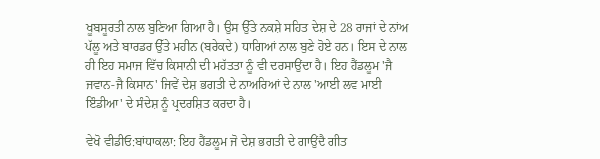ਖੂਬਸੂਰਤੀ ਨਾਲ ਬੁਣਿਆ ਗਿਆ ਹੈ। ਉਸ ਉੱਤੇ ਨਕਸ਼ੇ ਸਹਿਤ ਦੇਸ਼ ਦੇ 28 ਰਾਜਾਂ ਦੇ ਨਾਂਅ ਪੱਲੂ ਅਤੇ ਬਾਰਡਰ ਉੱਤੇ ਮਹੀਨ (ਬਰੇਕਦੇ) ਧਾਗਿਆਂ ਨਾਲ ਬੁਣੇ ਹੋਏ ਹਨ। ਇਸ ਦੇ ਨਾਲ ਹੀ ਇਹ ਸਮਾਜ ਵਿੱਚ ਕਿਸਾਨੀ ਦੀ ਮਹੱਤਤਾ ਨੂੰ ਵੀ ਦਰਸਾਉਂਦਾ ਹੈ। ਇਹ ਹੈਂਡਲੂਮ 'ਜੈ ਜਵਾਨ-ਜੈ ਕਿਸਾਨ' ਜਿਵੇਂ ਦੇਸ਼ ਭਗਤੀ ਦੇ ਨਾਅਰਿਆਂ ਦੇ ਨਾਲ 'ਆਈ ਲਵ ਮਾਈ ਇੰਡੀਆ' ਦੇ ਸੰਦੇਸ਼ ਨੂੰ ਪ੍ਰਦਰਸ਼ਿਤ ਕਰਦਾ ਹੈ।

ਵੇਖੋ ਵੀਡੀਓ:ਬਾਂਧਾਕਲਾ: ਇਹ ਹੈਂਡਲੂਮ ਜੋ ਦੇਸ਼ ਭਗਤੀ ਦੇ ਗਾਉਂਦੈ ਗੀਤ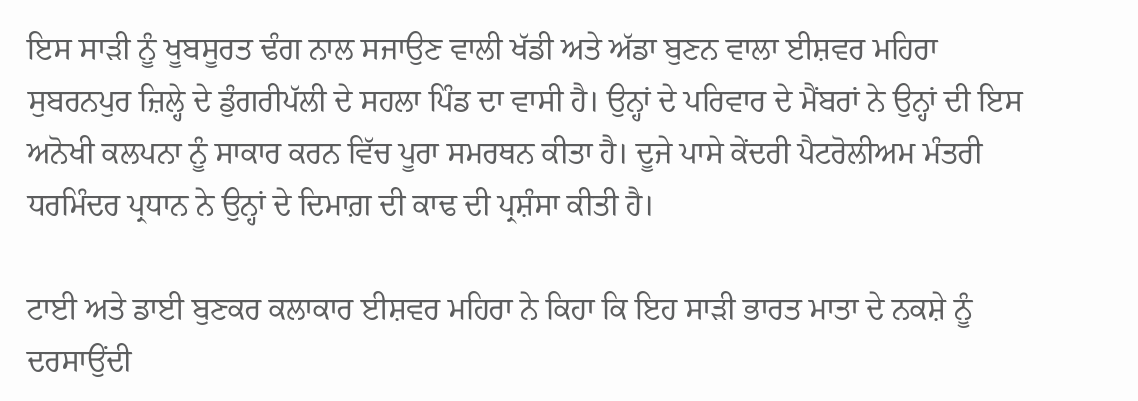ਇਸ ਸਾੜੀ ਨੂੰ ਖੂਬਸੂਰਤ ਢੰਗ ਨਾਲ ਸਜਾਉਣ ਵਾਲੀ ਖੱਡੀ ਅਤੇ ਅੱਡਾ ਬੁਣਨ ਵਾਲਾ ਈਸ਼ਵਰ ਮਹਿਰਾ ਸੁਬਰਨਪੁਰ ਜ਼ਿਲ੍ਹੇ ਦੇ ਡੁੰਗਰੀਪੱਲੀ ਦੇ ਸਹਲਾ ਪਿੰਡ ਦਾ ਵਾਸੀ ਹੈ। ਉਨ੍ਹਾਂ ਦੇ ਪਰਿਵਾਰ ਦੇ ਮੈਂਬਰਾਂ ਨੇ ਉਨ੍ਹਾਂ ਦੀ ਇਸ ਅਨੋਖੀ ਕਲਪਨਾ ਨੂੰ ਸਾਕਾਰ ਕਰਨ ਵਿੱਚ ਪੂਰਾ ਸਮਰਥਨ ਕੀਤਾ ਹੈ। ਦੂਜੇ ਪਾਸੇ ਕੇਂਦਰੀ ਪੈਟਰੋਲੀਅਮ ਮੰਤਰੀ ਧਰਮਿੰਦਰ ਪ੍ਰਧਾਨ ਨੇ ਉਨ੍ਹਾਂ ਦੇ ਦਿਮਾਗ਼ ਦੀ ਕਾਢ ਦੀ ਪ੍ਰਸ਼ੰਸਾ ਕੀਤੀ ਹੈ।

ਟਾਈ ਅਤੇ ਡਾਈ ਬੁਣਕਰ ਕਲਾਕਾਰ ਈਸ਼ਵਰ ਮਹਿਰਾ ਨੇ ਕਿਹਾ ਕਿ ਇਹ ਸਾੜੀ ਭਾਰਤ ਮਾਤਾ ਦੇ ਨਕਸ਼ੇ ਨੂੰ ਦਰਸਾਉਂਦੀ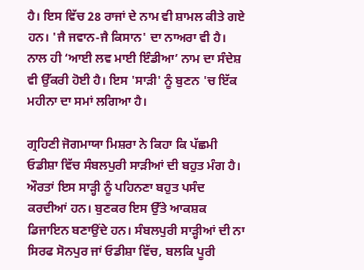ਹੈ। ਇਸ ਵਿੱਚ 28 ਰਾਜਾਂ ਦੇ ਨਾਮ ਵੀ ਸ਼ਾਮਲ ਕੀਤੇ ਗਏ ਹਨ। 'ਜੈ ਜਵਾਨ-ਜੈ ਕਿਸਾਨ' ਦਾ ਨਾਅਰਾ ਵੀ ਹੈ। ਨਾਲ ਹੀ ‘ਆਈ ਲਵ ਮਾਈ ਇੰਡੀਆ’ ਨਾਮ ਦਾ ਸੰਦੇਸ਼ ਵੀ ਉੱਕਰੀ ਹੋਈ ਹੈ। ਇਸ 'ਸਾੜੀ' ਨੂੰ ਬੁਣਨ 'ਚ ਇੱਕ ਮਹੀਨਾ ਦਾ ਸਮਾਂ ਲਗਿਆ ਹੈ।

ਗ੍ਰਹਿਣੀ ਜੋਗਮਾਯਾ ਮਿਸ਼ਰਾ ਨੇ ਕਿਹਾ ਕਿ ਪੱਛਮੀ ਓਡੀਸ਼ਾ ਵਿੱਚ ਸੰਬਲਪੁਰੀ ਸਾੜੀਆਂ ਦੀ ਬਹੁਤ ਮੰਗ ਹੈ। ਔਰਤਾਂ ਇਸ ਸਾੜ੍ਹੀ ਨੂੰ ਪਹਿਨਣਾ ਬਹੁਤ ਪਸੰਦ ਕਰਦੀਆਂ ਹਨ। ਬੁਣਕਰ ਇਸ ਉੱਤੇ ਆਕਸ਼ਕ ਡਿਜਾਇਨ ਬਣਾਉਂਦੇ ਹਨ। ਸੰਬਲਪੁਰੀ ਸਾੜ੍ਹੀਆਂ ਦੀ ਨਾ ਸਿਰਫ ਸੋਨਪੁਰ ਜਾਂ ਓਡੀਸ਼ਾ ਵਿੱਚ, ਬਲਕਿ ਪੂਰੀ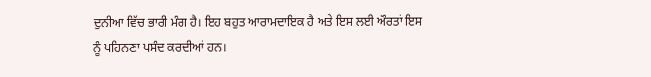ਦੁਨੀਆ ਵਿੱਚ ਭਾਰੀ ਮੰਗ ਹੈ। ਇਹ ਬਹੁਤ ਆਰਾਮਦਾਇਕ ਹੈ ਅਤੇ ਇਸ ਲਈ ਔਰਤਾਂ ਇਸ ਨੂੰ ਪਹਿਨਣਾ ਪਸੰਦ ਕਰਦੀਆਂ ਹਨ।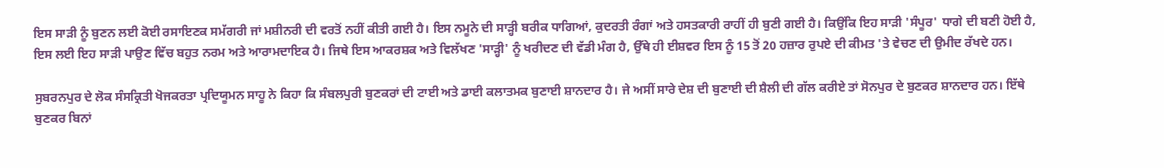ਇਸ ਸਾੜੀ ਨੂੰ ਬੁਣਨ ਲਈ ਕੋਈ ਰਸਾਇਣਕ ਸਮੱਗਰੀ ਜਾਂ ਮਸ਼ੀਨਰੀ ਦੀ ਵਰਤੋਂ ਨਹੀਂ ਕੀਤੀ ਗਈ ਹੈ। ਇਸ ਨਮੂਨੇ ਦੀ ਸਾੜ੍ਹੀ ਬਰੀਕ ਧਾਗਿਆਂ, ਕੁਦਰਤੀ ਰੰਗਾਂ ਅਤੇ ਹਸਤਕਾਰੀ ਰਾਹੀਂ ਹੀ ਬੁਣੀ ਗਈ ਹੈ। ਕਿਉਂਕਿ ਇਹ ਸਾੜੀ 'ਸੰਪੂਰ' ਧਾਗੇ ਦੀ ਬਣੀ ਹੋਈ ਹੈ, ਇਸ ਲਈ ਇਹ ਸਾੜੀ ਪਾਉਣ ਵਿੱਚ ਬਹੁਤ ਨਰਮ ਅਤੇ ਆਰਾਮਦਾਇਕ ਹੈ। ਜਿਥੇ ਇਸ ਆਕਰਸ਼ਕ ਅਤੇ ਵਿਲੱਖਣ 'ਸਾੜ੍ਹੀ' ਨੂੰ ਖਰੀਦਣ ਦੀ ਵੱਡੀ ਮੰਗ ਹੈ, ਉੱਥੇ ਹੀ ਈਸ਼ਵਰ ਇਸ ਨੂੰ 15 ਤੋਂ 20 ਹਜ਼ਾਰ ਰੁਪਏ ਦੀ ਕੀਮਤ 'ਤੇ ਵੇਚਣ ਦੀ ਉਮੀਦ ਰੱਖਦੇ ਹਨ।

ਸੁਬਰਨਪੁਰ ਦੇ ਲੋਕ ਸੰਸਕ੍ਰਿਤੀ ਖੋਜਕਰਤਾ ਪ੍ਰਦਿਯੂਮਨ ਸਾਹੂ ਨੇ ਕਿਹਾ ਕਿ ਸੰਬਲਪੁਰੀ ਬੁਣਕਰਾਂ ਦੀ ਟਾਈ ਅਤੇ ਡਾਈ ਕਲਾਤਮਕ ਬੁਣਾਈ ਸ਼ਾਨਦਾਰ ਹੈ। ਜੇ ਅਸੀਂ ਸਾਰੇ ਦੇਸ਼ ਦੀ ਬੁਣਾਈ ਦੀ ਸ਼ੈਲੀ ਦੀ ਗੱਲ ਕਰੀਏ ਤਾਂ ਸੋਨਪੁਰ ਦੇ ਬੁਣਕਰ ਸ਼ਾਨਦਾਰ ਹਨ। ਇੱਥੇ ਬੁਣਕਰ ਬਿਨਾਂ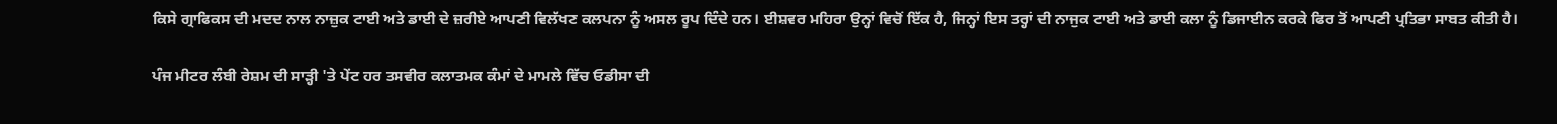ਕਿਸੇ ਗ੍ਰਾਫਿਕਸ ਦੀ ਮਦਦ ਨਾਲ ਨਾਜ਼ੁਕ ਟਾਈ ਅਤੇ ਡਾਈ ਦੇ ਜ਼ਰੀਏ ਆਪਣੀ ਵਿਲੱਖਣ ਕਲਪਨਾ ਨੂੰ ਅਸਲ ਰੂਪ ਦਿੰਦੇ ਹਨ। ਈਸ਼ਵਰ ਮਹਿਰਾ ਉਨ੍ਹਾਂ ਵਿਚੋਂ ਇੱਕ ਹੈ, ਜਿਨ੍ਹਾਂ ਇਸ ਤਰ੍ਹਾਂ ਦੀ ਨਾਜੁਕ ਟਾਈ ਅਤੇ ਡਾਈ ਕਲਾ ਨੂੰ ਡਿਜਾਈਨ ਕਰਕੇ ਫਿਰ ਤੋਂ ਆਪਣੀ ਪ੍ਰਤਿਭਾ ਸਾਬਤ ਕੀਤੀ ਹੈ।

ਪੰਜ ਮੀਟਰ ਲੰਬੀ ਰੇਸ਼ਮ ਦੀ ਸਾੜ੍ਹੀ 'ਤੇ ਪੇਂਟ ਹਰ ਤਸਵੀਰ ਕਲਾਤਮਕ ਕੰਮਾਂ ਦੇ ਮਾਮਲੇ ਵਿੱਚ ਓਡੀਸਾ ਦੀ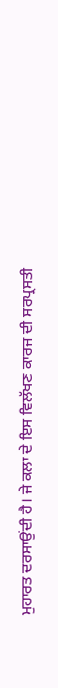ਮੁਹਾਰਤ ਦਰਸਾਉਂਦੀ ਹੈ। ਜੇ ਕਲਾ ਦੇ ਇਸ ਵਿਲੱਖਣ ਕਾਰਜ ਦੀ ਸਰਪ੍ਰਸਤੀ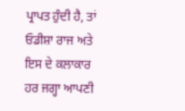ਪ੍ਰਾਪਤ ਹੁੰਦੀ ਹੈ, ਤਾਂ ਓਡੀਸ਼ਾ ਰਾਜ ਅਤੇ ਇਸ ਦੇ ਕਲਾਕਾਰ ਹਰ ਜਗ੍ਹਾ ਆਪਣੀ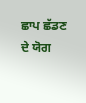ਛਾਪ ਛੱਡਣ ਦੇ ਯੋਗ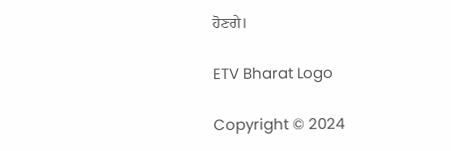ਹੋਣਗੇ।

ETV Bharat Logo

Copyright © 2024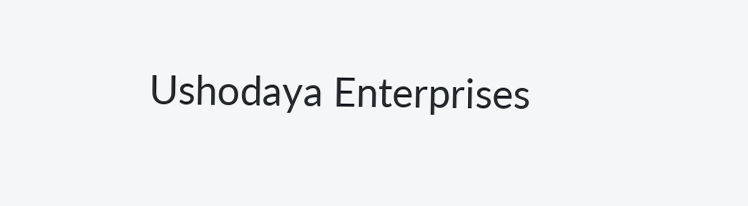Ushodaya Enterprises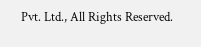Pvt. Ltd., All Rights Reserved.